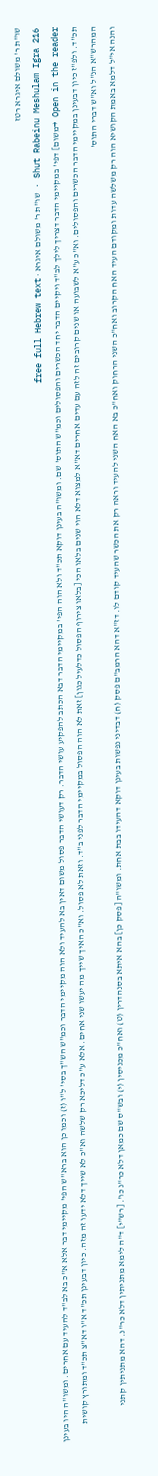שו"ת ר' משולם איגרא רטז
Shut Rabeinu Meshulam Igra 216 · שו"ת ר' משולם איגרא · free full Hebrew text
Open in the reader →משום] דפי' במקיימי הדבר דצריך לילך לב"ד ויקיים הדבר יחד הכשרים והפסולים וכמ"ש התוס' שם. ומשו"ה בעינן דוקא תכ"ד ולא הוה הפי' במקיימי הדבר דבא הכתב להפקיע עושי הדבר. רק דעושי הדבר פסול משום דאין בא להעיד ולא הוה מקיימי הדבר וכמ"ש הש"ך בסי' ל"ו (ז) וכמו כן הוא ברא"ש הפי' מקיימי דבר אלא א"כ בא לב"ד להעיד עם אחרים. ומשו"ה היו בעינן תכ"ד. ולפ"ז כיון דבעינן במקיימי הדבר הכשרים והפסולים. וא"כ ע"א לשבועה או שנים קרובים זה לזה עם עדים אחרים דא"א למצוא דלא הוי שנים בלאו הכי [בלאו צירוף הפסול כדלעיל כגון] זאת לא הוה הפסול במקיימי הדבר לפני ב"ד. וזאת לא פסול. וא"כ האיך שייך מה יעשו שני אחים. אלא ע"כ דליכא רק שלשה וא"כ לא שייך דלא ידעו זה מזה. כיון דבעינן תכ"ד א"ו דא"צ תכ"ד ומתורץ קושית המהרש"א הנ"ל וא"ש דברי התוס'
והנה אי"ל דלמא באמת הקושיא הוה רק משלשה עדות ומקודם העיד האח הקרוב ואח"כ השני הרחוק ואח"כ בא האח השני להעיד וראה רק את הכשר שהעיד קודם לו. דז"א דהא הרמב"ם פסק (ח) דבדיני נפשות בעינן דוקא דהעידו בבת אחת. ומשו"ה [פסק כן] בהא איתא בסנהדרין (ט) ואח"כ מכניסין (י) ובש"ס שם כמאן דלא כר"נ כו'. [רש"י] ד"ה לימא מתניתין דלא כר"נ. דהא מתניתין קתני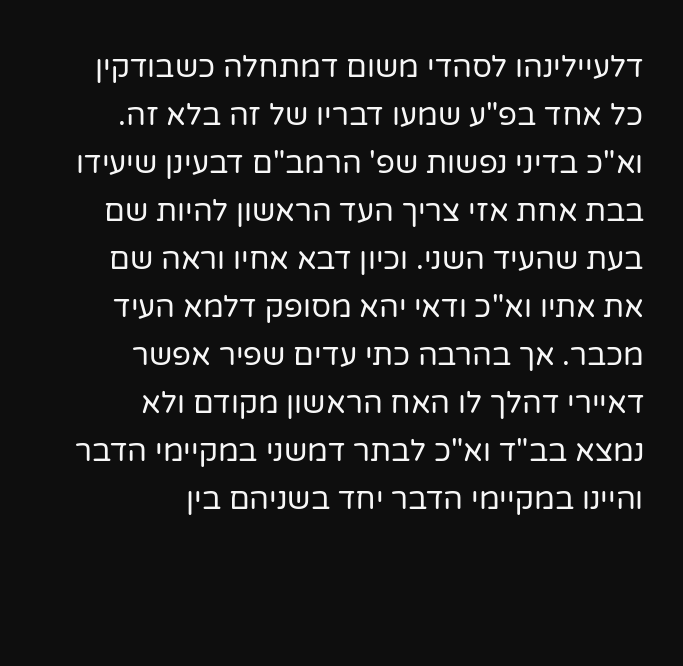דלעיילינהו לסהדי משום דמתחלה כשבודקין כל אחד בפ"ע שמעו דבריו של זה בלא זה. וא"כ בדיני נפשות שפ' הרמב"ם דבעינן שיעידו בבת אחת אזי צריך העד הראשון להיות שם בעת שהעיד השני. וכיון דבא אחיו וראה שם את אתיו וא"כ ודאי יהא מסופק דלמא העיד מכבר. אך בהרבה כתי עדים שפיר אפשר דאיירי דהלך לו האח הראשון מקודם ולא נמצא בב"ד וא"כ לבתר דמשני במקיימי הדבר והיינו במקיימי הדבר יחד בשניהם בין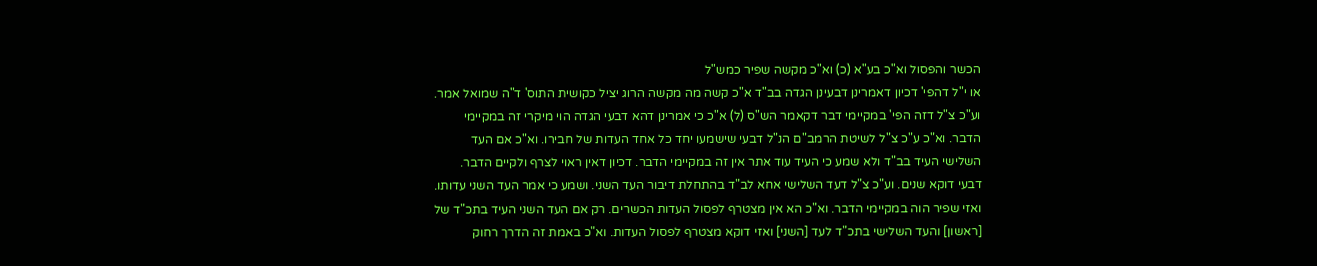הכשר והפסול וא"כ בע"א (כ) וא"כ מקשה שפיר כמש"ל
או י"ל דהפי' דכיון דאמרינן דבעינן הגדה בב"ד א"כ קשה מה מקשה הרוג יציל כקושית התוס' ד"ה שמואל אמר. וע"כ צ"ל דזה הפי' במקיימי דבר דקאמר הש"ס (ל) א"כ כי אמרינן דהא דבעי הגדה הוי מיקרי זה במקיימי הדבר. וא"כ ע"כ צ"ל לשיטת הרמב"ם הנ"ל דבעי שישמעו יחד כל אחד העדות של חבירו. וא"כ אם העד השלישי העיד בב"ד ולא שמע כי העיד עוד אתר אין זה במקיימי הדבר. דכיון דאין ראוי לצרף ולקיים הדבר. דבעי דוקא שנים. וע"כ צ"ל דעד השלישי אחא לב"ד בהתחלת דיבור העד השני. ושמע כי אמר העד השני עדותו. ואזי שפיר הוה במקיימי הדבר. וא"כ הא אין מצטרף לפסול העדות הכשרים. רק אם העד השני העיד בתכ"ד של [ראשון] והעד השלישי בתכ"ד לעד [השני] ואזי דוקא מצטרף לפסול העדות. וא"כ באמת זה הדרך רחוק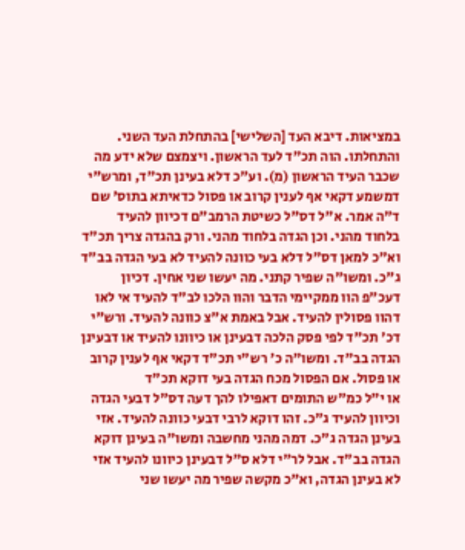במציאות. דיבא העד [השלישי] בהתחלת העד השני. והתחלתו. הוה תכ"ד לעד הראשון. ויצמצם שלא ידע מה שכבר העיד הראשון (מ). וע"כ דלא בעינן תכ"ד, ומרש"י דמשמע דקאי אף לענין קרוב או פסול כדאיתא בתוס' שם ד"ה אמר. א"ל דס"ל כשיטת הרמב"ם דכיוון להעיד בלחוד מהני. וכן הגדה בלחוד מהני. ורק בהגדה צריך תכ"ד וא"כ למאן דס"ל דלא בעי כוונה להעיד לא בעי הגדה בב"ד ג"כ. ומשו"ה שפיר קתני. מה יעשו שני אחין. דכיון דעכ"פ הוו ממקיימי הדבר והוו הלכו לב"ד להעיד אי לאו דהוו פסולין להעיד. אבל באמת א"צ כוונה להעיד. ורש"י דכ' תכ"ד לפי פסק הלכה דבעינן או כיוונו להעיד או דבעינן הגדה בב"ד. ומשו"ה כ' רש"י תכ"ד דקאי אף לענין קרוב או פסול. אם הפסול מכח הגדה בעי דוקא תכ"ד
או י"ל כמ"ש התומים דאפילו להך דעה דס"ל דבעי הגדה וכיוון להעיד ג"כ. זהו דוקא לרבי דבעי כוונה להעיד. אזי בעינן הגדה ג"כ. דמה מהני מחשבה ומשו"ה בעינן דוקא הגדה בב"ד. אבל לר"י דלא ס"ל דבעינן כיוונו להעיד אזי לא בעינן הגדה, וא"כ מקשה שפיר מה יעשו שני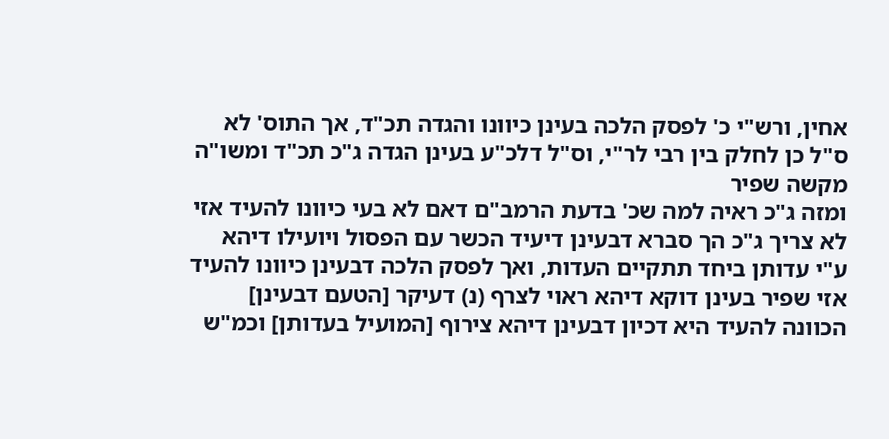אחין, ורש"י כ' לפסק הלכה בעינן כיוונו והגדה תכ"ד, אך התוס' לא ס"ל כן לחלק בין רבי לר"י, וס"ל דלכ"ע בעינן הגדה ג"כ תכ"ד ומשו"ה מקשה שפיר
ומזה ג"כ ראיה למה שכ' בדעת הרמב"ם דאם לא בעי כיוונו להעיד אזי לא צריך ג"כ הך סברא דבעינן דיעיד הכשר עם הפסול ויועילו דיהא ע"י עדותן ביחד תתקיים העדות, ואך לפסק הלכה דבעינן כיוונו להעיד אזי שפיר בעינן דוקא דיהא ראוי לצרף (נ) דעיקר [הטעם דבעינן] הכוונה להעיד היא דכיון דבעינן דיהא צירוף [המועיל בעדותן] וכמ"ש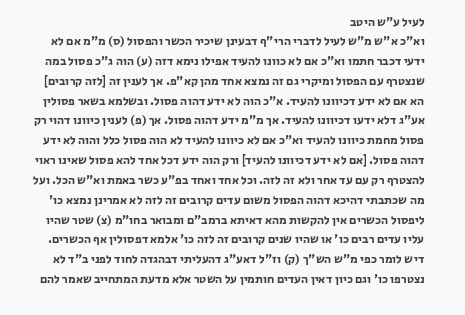לעיל ע"ש היטב
וא"כ א"ש מ"ש לעיל לדברי הרי"ף דבעינן שיכיר הכשר והפסול (ס) מ"מ אם לא ידעי דכבר חתמו וא"כ אם לא כוונו להעיד אפילו נימא דזה (ע) הוה ג"כ פסול במה שנצטרף עם הפסול ומיקרי גם זה נמצא אחד מהן קא"פ. אך לענין זה [לזה קרובים] הא אם לא ידע דכיוונו להעיד. א"כ הוה לא ידע דהוה פסול. ובשלמא בשאר פסולין אע"ג דלא ידעו דכיוונו להעיד. אך מ"מ ידע דהוה פסול. אך (פ) לענין כיוונו דהוי רק פסול מחמת כיוונו להעיד וא"כ אם לא כיוונו להעיד לא הוה פסול כלל והוה לא ידע דהוה פסול. [אם לא ידע דכיוונו להעיד] ורק הוה ידע דכל אחד להא פסול שאינו ראוי להצטרף רק עם עד אחר ולא זה לזה. וכל אחד ואחד בפ"ע כשר באמת וא"ש הכל. ועל מה שכתבתי דהיכא דהוה הפסול משום עדים קרובים זה לזה לא אמרינן נמצא כו' ליפסול הכשרים אין להקשות מהא דאיתא ברמב"ם ומבואר בחו"מ (צ) שטר שהיו עליו עדים רבים כו' או שהיו שנים קרובים זה לזה כו' אלמא דפסולין אף הכשרים. דיש לומר כפי מ"ש הש"ך (ק) וז"ל דאע"ג דהעליתי דבהגדה לחוד לפני ב"ד לא נצטרפו כו' וגם כיון דאין העדים חותמין על השטר אלא מדעת המתחייב שאמר להם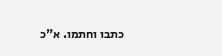כתבו וחתמו. א"כ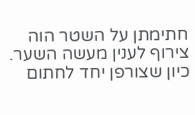חתימתן על השטר הוה צירוף לענין מעשה השער. כיון שצורפן יחד לחתום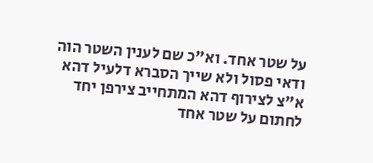על שטר אחד. וא"כ שם לענין השטר הוה ודאי פסול ולא שייך הסברא דלעיל דהא א"צ לצירוף דהא המתחייב צירפן יחד לחתום על שטר אחד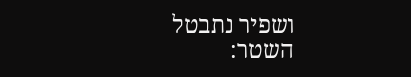ושפיר נתבטל השטר: